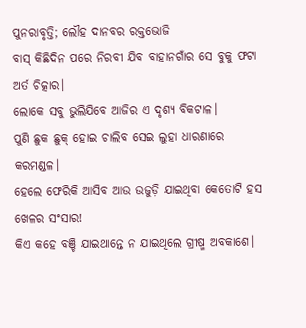ପୁନରାବୃତ୍ତି; ଲୌହ ଦାନବର ରକ୍ତଭୋଜି
ବାସ୍ କିଛିଦିନ ପରେ ନିରବୀ ଯିବ ବାହାନଗାଁର ସେ ବୁକୁ ଫଟା ଅର୍ତ ଚିତ୍କାର।
ଲୋକେ ସବୁ ଭୁଲିଯିବେ ଆଜିର ଏ ଦୃଶ୍ୟ ବିକଟାଳ।
ପୁଣି ଛୁକ ଛୁକ୍ ହୋଇ ଚାଲିବ ସେଇ ଲୁହା ଧାରଣାରେ କରମଣ୍ଡଳ।
ହେଲେ ଫେରିକି ଆସିବ ଆଉ ଉଜୁଡ଼ି ଯାଇଥିବା କେତୋଟି ହସ ଖେଳର ସଂସାର!
କିଏ କହେ ବଞ୍ଚି ଯାଇଥାନ୍ତେ ନ ଯାଇଥିଲେ ଗ୍ରୀଷ୍ମ ଅବକାଶେ।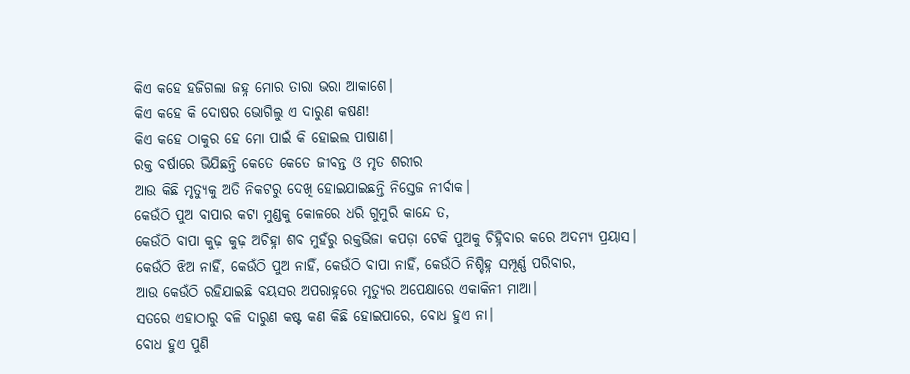କିଏ କହେ ହଜିଗଲା ଜହ୍ନ ମୋର ତାରା ଭରା ଆକାଶେ।
କିଏ କହେ କି ଦୋଷର ଭୋଗିଲୁ ଏ ଦାରୁଣ କଷଣ!
କିଏ କହେ ଠାକୁର ହେ ମୋ ପାଇଁ କି ହୋଇଲ ପାଷାଣ।
ରକ୍ତ ବର୍ଷାରେ ଭିଯିଛନ୍ତି କେତେ କେତେ ଜୀବନ୍ତ ଓ ମୃତ ଶରୀର
ଆଉ କିଛି ମୃତ୍ୟୁକୁ ଅତି ନିକଟରୁ ଦେଖି ହୋଇଯାଇଛନ୍ତି ନିସ୍ତେଜ ନୀର୍ବାକ।
କେଉଁଠି ପୁଅ ବାପାର କଟା ମୁଣ୍ଡକୁ କୋଳରେ ଧରି ଗୁମୁରି କାନ୍ଦେ ତ,
କେଉଁଠି ବାପା କୁଢ଼ କୁଢ଼ ଅଚିହ୍ନା ଶବ ମୁହଁରୁ ରକ୍ତଭିଜା କପଡ଼ା ଟେକି ପୁଅକୁ ଚିହ୍ନିବାର କରେ ଅଦମ୍ୟ ପ୍ରୟାସ।
କେଉଁଠି ଝିଅ ନାହିଁ, କେଉଁଠି ପୁଅ ନାହିଁ, କେଉଁଠି ବାପା ନାହିଁ, କେଉଁଠି ନିଶ୍ଚିହ୍ନ ସମ୍ପୂର୍ଣ୍ଣ ପରିବାର,
ଆଉ କେଉଁଠି ରହିଯାଇଛି ବୟସର ଅପରାହ୍ନରେ ମୃତ୍ୟୁର ଅପେକ୍ଷାରେ ଏକାକିନୀ ମାଆ।
ସତରେ ଏହାଠାରୁ ବଳି ଦାରୁଣ କଷ୍ଟ କଣ କିଛି ହୋଇପାରେ, ବୋଧ ହୁଏ ନା।
ବୋଧ ହୁଏ ପୁଣି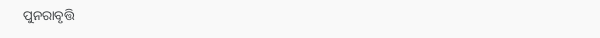ପୁନରାବୃତ୍ତି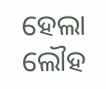ହେଲା ଲୌହ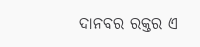ଦାନବର ରକ୍ତର ଏ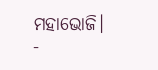ମହାଭୋଜି।
-